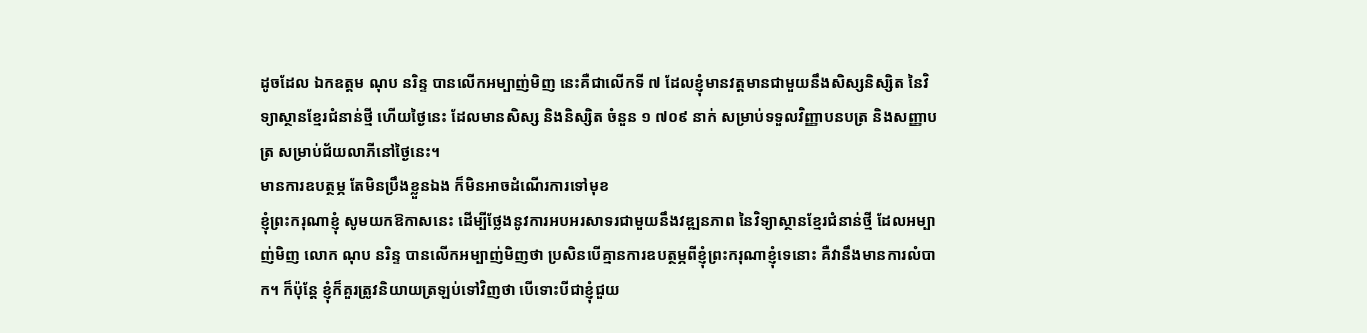ដូចដែល ឯកឧត្តម ណុប នរិន្ទ បានលើកអម្បាញ់មិញ នេះគឺជាលើកទី ៧ ដែលខ្ញុំមានវត្តមានជាមួយនឹងសិស្សនិស្សិត នៃវិទ្យាស្ថានខ្មែរជំនាន់ថ្មី ហើយថ្ងៃនេះ ដែលមានសិស្ស និងនិស្សិត ចំនួន ១ ៧០៩ នាក់ សម្រាប់ទទួលវិញ្ញាបនបត្រ និងសញ្ញាបត្រ សម្រាប់ជ័យលាភីនៅថ្ងៃនេះ។
មានការឧបត្ថម្ភ តែមិនប្រឹងខ្លួនឯង ក៏មិនអាចដំណើរការទៅមុខ
ខ្ញុំព្រះករុណាខ្ញុំ សូមយកឱកាសនេះ ដើម្បីថ្លែងនូវការអបអរសាទរជាមួយនឹងវឌ្ឍនភាព នៃវិទ្យាស្ថានខ្មែរជំនាន់ថ្មី ដែលអម្បាញ់មិញ លោក ណុប នរិន្ទ បានលើកអម្បាញ់មិញថា ប្រសិនបើគ្មានការឧបត្ថម្ភពីខ្ញុំព្រះករុណាខ្ញុំទេនោះ គឺវានឹងមានការលំបាក។ ក៏ប៉ុន្តែ ខ្ញុំក៏គួរត្រូវនិយាយត្រឡប់ទៅវិញថា បើទោះបីជាខ្ញុំជួយ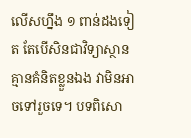លើសហ្នឹង ១ ពាន់ដងទៀត តែបើសិនជាវិទ្យាស្ថានគ្មានគំនិតខ្លួនឯង វាមិនអាចទៅរួចទេ។ បទពិសោ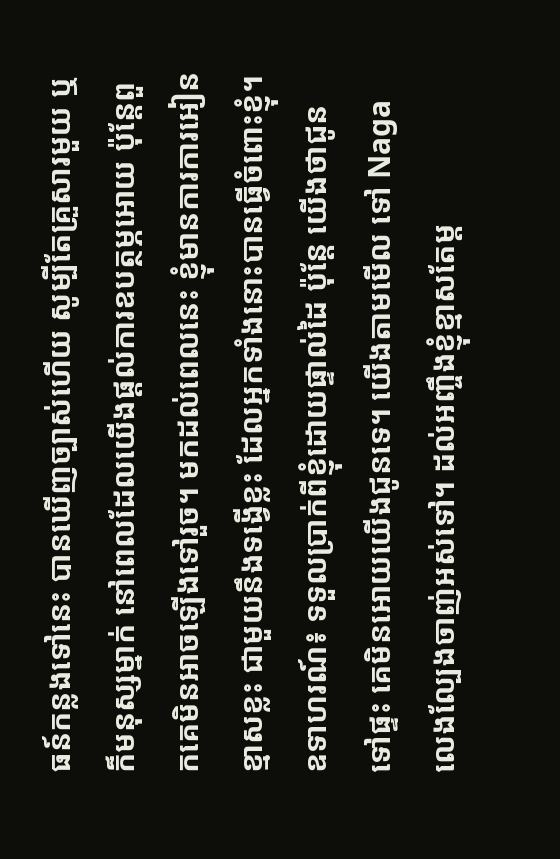ធន៍កន្លងទៅនេះ បានឃើញច្បាស់ហើយ សូម្បីតែគ្រួសារមួយ ឬក៏មនុស្សម្នាក់ នៅពេលដែលយើងផ្តល់ការឧបត្ថម្ភអោយ ប៉ុន្តែពួកគេមិនអាចឡើងទៅរួច។ មកដល់ពេលនេះ ខ្ញុំមានការការអៀនខ្មាសខ្លះ ជាមួយនឹងទង្វើខ្លះ ដែលអ្នកទាំងនោះបានធ្វើចំពោះខ្ញុំ។ ឧទាហរណ៍៖ ទទួលប្រាក់ពីខ្ញុំដោយផ្ទាល់ដៃ ប៉ុន្តែ យើងថាជូនទៅផ្ទះ គេមិនអោយយើងជូនទេ។ យើងតាមមើល ទៅ Naga លេងល្បែងចាញ់អស់ទៅ។ ដល់អញ្ចឹងខ្ញុំខ្មាសតែម្ត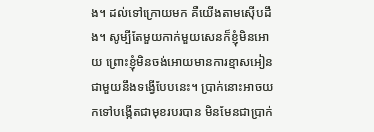ង។ ដល់ទៅក្រោយមក គឺយើងតាមស៊ើបដឹង។ សូម្បីតែមួយកាក់មួយសេនក៏ខ្ញុំមិនអោយ ព្រោះខ្ញុំមិនចង់អោយមានការខ្មាសអៀនជាមួយនឹងទង្វើបែបនេះ។ ប្រាក់នោះអាចយកទៅបង្កើតជាមុខរបរបាន មិនមែនជាប្រាក់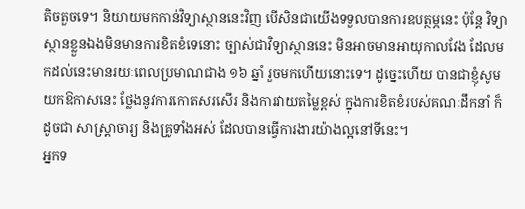តិចតួចទេ។ និយាយមកកាន់វិទ្យាស្ថាននេះវិញ បើសិនជាយើងទទួលបានការឧបត្ថម្ភនេះ ប៉ុន្តែ វិទ្យាស្ថានខ្លួនឯងមិនមានការខិតខំទេនោះ ច្បាស់ជាវិទ្យាស្ថាននេះ មិនអាចមានអាយុកាលវែង ដែលមកដល់នេះមានរយៈពេលប្រមាណជាង ១៦ ឆ្នាំ រួចមកហើយនោះទេ។ ដូច្នេះហើយ បានជាខ្ញុំសូមយកឱកាសនេះ ថ្លែងនូវការកោតសរសើរ និងការវាយតម្លៃខ្ពស់ ក្នុងការខិតខំរបស់គណៈដឹកនាំ ក៏ដូចជា សាស្រ្តាចារ្យ និងគ្រូទាំងអស់ ដែលបានធ្វើការងារយ៉ាងល្អនៅទីនេះ។
អ្នកទ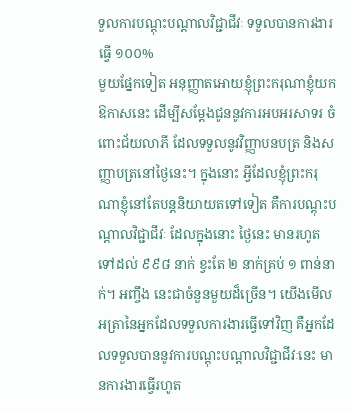ទួលការបណ្តុះបណ្តាលវិជ្ជាជីវៈ ទទួលបានការងារធ្វើ ១០០%
មួយផ្នែកទៀត អនុញ្ញាតអោយខ្ញុំព្រះករុណាខ្ញុំយកឱកាសនេះ ដើម្បីសម្តែងជូននូវការអបអរសាទរ ចំពោះជ័យលាភី ដែលទទួលនូវវិញ្ញាបនបត្រ និងសញ្ញាបត្រនៅថ្ងៃនេះ។ ក្នុងនោះ អ្វីដែលខ្ញុំព្រះករុណាខ្ញុំនៅតែបន្តនិយាយតទៅទៀត គឺការបណ្តុះបណ្តាលវិជ្ជាជីវៈ ដែលក្នុងនោះ ថ្ងៃនេះ មានរហូតទៅដល់ ៩៩៨ នាក់ ខ្វះតែ ២ នាក់គ្រប់ ១ ពាន់នាក់។ អញ្ចឹង នេះជាចំនួនមួយដ៏ច្រើន។ យើងមើលអត្រានៃអ្នកដែលទទួលការងារធ្វើទៅវិញ គឺអ្នកដែលទទួលបាននូវការបណ្តុះបណ្តាលវិជ្ជាជីវៈនេះ មានការងារធ្វើរហូត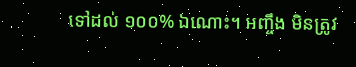ទៅដល់ ១០០% ឯណោះ។ អញ្ចឹង មិនត្រូវ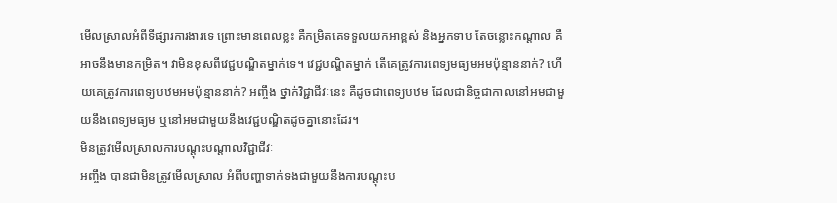មើលស្រាលអំពីទីផ្សារការងារទេ ព្រោះមានពេលខ្លះ គឺកម្រិតគេទទួលយកអាខ្ពស់ និងអ្នកទាប តែចន្លោះកណ្តាល គឺអាចនឹងមានកម្រិត។ វាមិនខុសពីវេជ្ជបណ្ឌិតម្នាក់ទេ។ វេជ្ជបណ្ឌិតម្នាក់ តើគេត្រូវការពេទ្យមធ្យមអមប៉ុន្មាននាក់? ហើយគេត្រូវការពេទ្យបឋមអមប៉ុន្មាននាក់? អញ្ចឹង ថ្នាក់វិជ្ជាជីវៈនេះ គឺដូចជាពេទ្យបឋម ដែលជានិច្ចជាកាលនៅអមជាមួយនឹងពេទ្យមធ្យម ឬនៅអមជាមួយនឹងវេជ្ជបណ្ឌិតដូចគ្នានោះដែរ។
មិនត្រូវមើលស្រាលការបណ្តុះបណ្តាលវិជ្ជាជីវៈ
អញ្ចឹង បានជាមិនត្រូវមើលស្រាល អំពីបញ្ហាទាក់ទងជាមួយនឹងការបណ្តុះប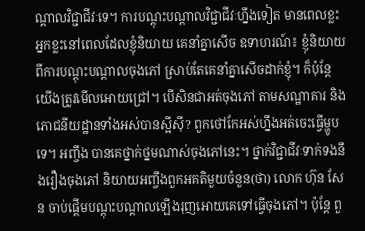ណ្តាលវិជ្ជាជីវៈទេ។ ការបណ្ដុះបណ្តាលវិជ្ជាជីវៈហ្នឹងទៀត មានពេលខ្លះ អ្នកខ្លះនៅពេលដែលខ្ញុំនិយាយ គេនាំគ្នាសើច ឧទាហរណ៍៖ ខ្ញុំនិយាយពីការបណ្តុះបណ្តាលចុងភៅ ស្រាប់តែគេនាំគ្នាសើចដាក់ខ្ញុំ។ ក៏ប៉ុន្តែ យើងត្រូវមើលអោយជ្រៅ។ បើសិនជាអត់ចុងភៅ តាមសណ្ឋាគារ និងភោជនីយដ្ឋានទាំងអស់បានស្អីស៊ី? ពួកថៅកែអស់ហ្នឹងអត់ចេះធ្វើម្ហូបទេ។ អញ្ចឹង បានគេថ្នាក់ថ្នមណាស់ចុងភៅនេះ។ ថ្នាក់វិជ្ជាជីវៈទាក់ទងនឹងរឿងចុងភៅ និយាយអញ្ចឹងពួកអគតិមួយចំនួន(ថា) លោក ហ៊ុន សែន ចាប់ផ្តើមបណ្តុះបណ្តាលឡើងរុញអោយគេទៅធ្វើចុងភៅ។ ប៉ុន្តែ ពួ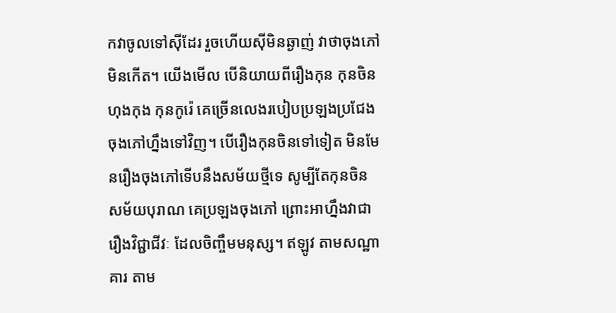កវាចូលទៅស៊ីដែរ រួចហើយស៊ីមិនឆ្ងាញ់ វាថាចុងភៅមិនកើត។ យើងមើល បើនិយាយពីរឿងកុន កុនចិនហុងកុង កុនកូរ៉េ គេច្រើនលេងរបៀបប្រឡងប្រជែងចុងភៅហ្នឹងទៅវិញ។ បើរឿងកុនចិនទៅទៀត មិនមែនរឿងចុងភៅទើបនឹងសម័យថ្មីទេ សូម្បីតែកុនចិនសម័យបុរាណ គេប្រឡងចុងភៅ ព្រោះអាហ្នឹងវាជារឿងវិជ្ជាជីវៈ ដែលចិញ្ចឹមមនុស្ស។ ឥឡូវ តាមសណ្ឋាគារ តាម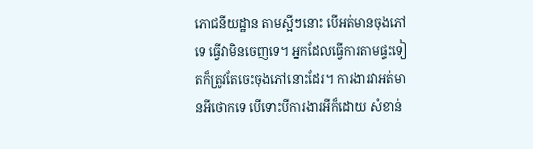ភោជនីយដ្ឋាន តាមស្អីៗនោះ បើអត់មានចុងភៅទេ ធ្វើវាមិនចេញទេ។ អ្នកដែលធ្វើការតាមផ្ទះទៀតក៏ត្រូវតែចេះចុងភៅនោះដែរ។ ការងារវាអត់មានអីថោកទេ បើទោះបីការងារអីក៏ដោយ សំខាន់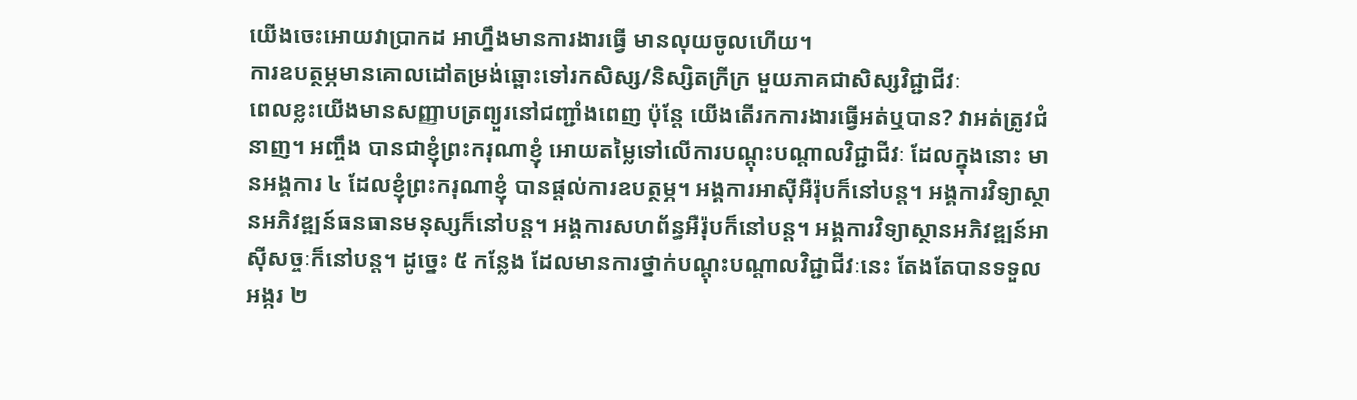យើងចេះអោយវាប្រាកដ អាហ្នឹងមានការងារធ្វើ មានលុយចូលហើយ។
ការឧបត្ថម្ភមានគោលដៅតម្រង់ឆ្ពោះទៅរកសិស្ស/និស្សិតក្រីក្រ មួយភាគជាសិស្សវិជ្ជាជីវៈ
ពេលខ្លះយើងមានសញ្ញាបត្រព្យួរនៅជញ្ជាំងពេញ ប៉ុន្តែ យើងតើរកការងារធ្វើអត់ឬបាន? វាអត់ត្រូវជំនាញ។ អញ្ចឹង បានជាខ្ញុំព្រះករុណាខ្ញុំ អោយតម្លៃទៅលើការបណ្តុះបណ្តាលវិជ្ជាជីវៈ ដែលក្នុងនោះ មានអង្គការ ៤ ដែលខ្ញុំព្រះករុណាខ្ញុំ បានផ្តល់ការឧបត្ថម្ភ។ អង្គការអាស៊ីអឺរ៉ុបក៏នៅបន្ត។ អង្គការវិទ្យាស្ថានអភិវឌ្ឍន៍ធនធានមនុស្សក៏នៅបន្ត។ អង្គការសហព័ន្ធអឺរ៉ុបក៏នៅបន្ត។ អង្គការវិទ្យាស្ថានអភិវឌ្ឍន៍អាស៊ីសច្ចៈក៏នៅបន្ត។ ដូច្នេះ ៥ កន្លែង ដែលមានការថ្នាក់បណ្តុះបណ្តាលវិជ្ជាជីវៈនេះ តែងតែបានទទួលអង្ករ ២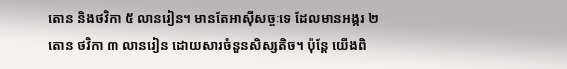តោន និងថវិកា ៥ លានរៀន។ មានតែអាស៊ីសច្ចៈទេ ដែលមានអង្ករ ២ តោន ថវិកា ៣ លានរៀន ដោយសារចំនួនសិស្សតិច។ ប៉ុន្តែ យើងពិ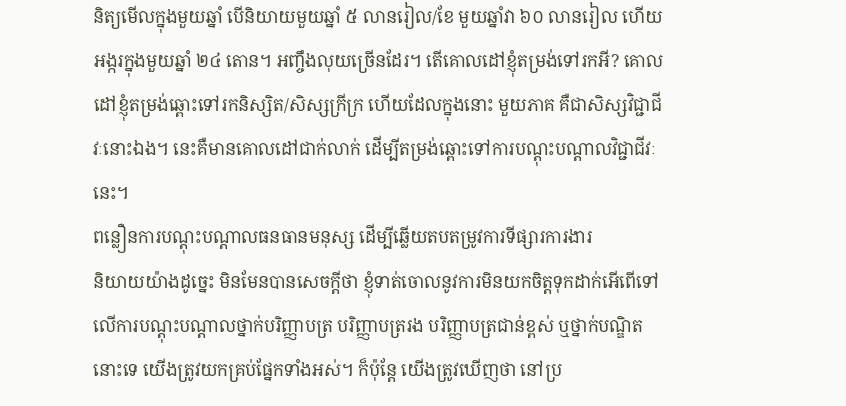និត្យមើលក្នុងមួយឆ្នាំ បើនិយាយមួយឆ្នាំ ៥ លានរៀល/ខែ មួយឆ្នាំវា ៦០ លានរៀល ហើយអង្ករក្នុងមួយឆ្នាំ ២៤ តោន។ អញ្ចឹងលុយច្រើនដែរ។ តើគោលដៅខ្ញុំតម្រង់ទៅរកអី? គោលដៅខ្ញុំតម្រង់ឆ្ពោះទៅរកនិស្សិត/សិស្សក្រីក្រ ហើយដែលក្នុងនោះ មួយភាគ គឺជាសិស្សវិជ្ជាជីវៈនោះឯង។ នេះគឺមានគោលដៅជាក់លាក់ ដើម្បីតម្រង់ឆ្ពោះទៅការបណ្តុះបណ្តាលវិជ្ជាជីវៈនេះ។
ពន្លឿនការបណ្តុះបណ្តាលធនធានមនុស្ស ដើម្បីឆ្លើយតបតម្រូវការទីផ្សារការងារ
និយាយយ៉ាងដូច្នេះ មិនមែនបានសេចក្តីថា ខ្ញុំទាត់ចោលនូវការមិនយកចិត្តទុកដាក់អើពើទៅលើការបណ្តុះបណ្តាលថ្នាក់បរិញ្ញាបត្រ បរិញ្ញាបត្ររង បរិញ្ញាបត្រជាន់ខ្ពស់ ឬថ្នាក់បណ្ឌិតនោះទេ យើងត្រូវយកគ្រប់ផ្នែកទាំងអស់។ ក៏ប៉ុន្តែ យើងត្រូវឃើញថា នៅប្រ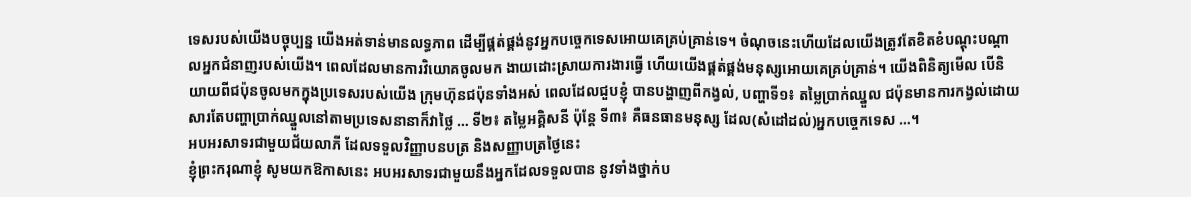ទេសរបស់យើងបច្ចុប្បន្ន យើងអត់ទាន់មានលទ្ធភាព ដើម្បីផ្គត់ផ្គង់នូវអ្នកបច្ចេកទេសអោយគេគ្រប់គ្រាន់ទេ។ ចំណុចនេះហើយដែលយើងត្រូវតែខិតខំបណ្តុះបណ្តាលអ្នកជំនាញរបស់យើង។ ពេលដែលមានការវិយោគចូលមក ងាយដោះស្រាយការងារធ្វើ ហើយយើងផ្គត់ផ្គង់មនុស្សអោយគេគ្រប់គ្រាន់។ យើងពិនិត្យមើល បើនិយាយពីជប៉ុនចូលមកក្នុងប្រទេសរបស់យើង ក្រុមហ៊ុនជប៉ុនទាំងអស់ ពេលដែលជួបខ្ញុំ បានបង្ហាញពីកង្វល់, បញ្ហាទី១៖ តម្លៃប្រាក់ឈ្នួល ជប៉ុនមានការកង្វល់ដោយសារតែបញ្ហាប្រាក់ឈ្នួលនៅតាមប្រទេសនានាក៏វាថ្លៃ … ទី២៖ តម្លៃអគ្គិសនី ប៉ុន្តែ ទី៣៖ គឺធនធានមនុស្ស ដែល(សំដៅដល់)អ្នកបច្ចេកទេស …។
អបអរសាទរជាមួយជ័យលាភី ដែលទទួលវិញ្ញាបនបត្រ និងសញ្ញាបត្រថ្ងៃនេះ
ខ្ញុំព្រះករុណាខ្ញុំ សូមយកឱកាសនេះ អបអរសាទរជាមួយនឹងអ្នកដែលទទួលបាន នូវទាំងថ្នាក់ប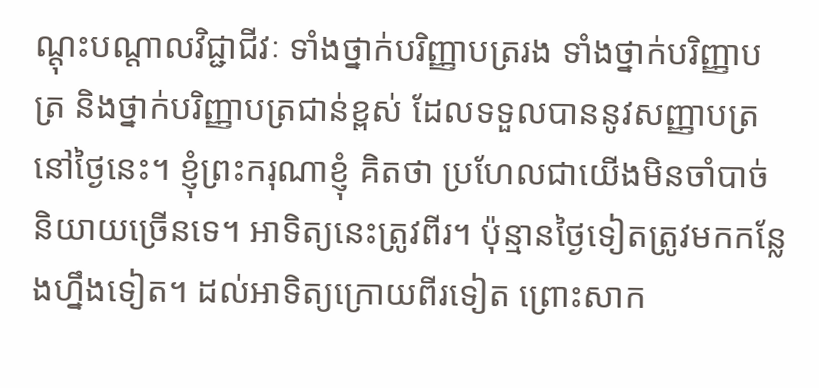ណ្តុះបណ្តាលវិជ្ជាជីវៈ ទាំងថ្នាក់បរិញ្ញាបត្ររង ទាំងថ្នាក់បរិញ្ញាបត្រ និងថ្នាក់បរិញ្ញាបត្រជាន់ខ្ពស់ ដែលទទួលបាននូវសញ្ញាបត្រនៅថ្ងៃនេះ។ ខ្ញុំព្រះករុណាខ្ញុំ គិតថា ប្រហែលជាយើងមិនចាំបាច់និយាយច្រើនទេ។ អាទិត្យនេះត្រូវពីរ។ ប៉ុន្មានថ្ងៃទៀតត្រូវមកកន្លែងហ្នឹងទៀត។ ដល់អាទិត្យក្រោយពីរទៀត ព្រោះសាក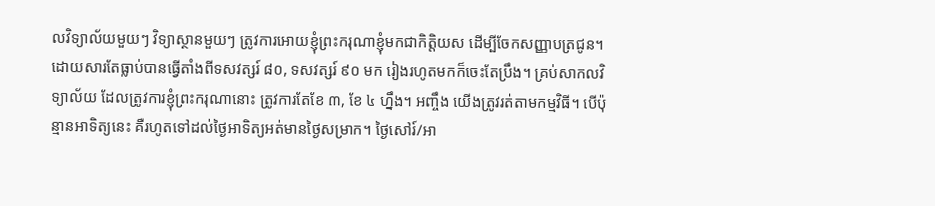លវិទ្យាល័យមួយៗ វិទ្យាស្ថានមួយៗ ត្រូវការអោយខ្ញុំព្រះករុណាខ្ញុំមកជាកិត្តិយស ដើម្បីចែកសញ្ញាបត្រជូន។ ដោយសារតែធ្លាប់បានធ្វើតាំងពីទសវត្សរ៍ ៨០, ទសវត្សរ៍ ៩០ មក រៀងរហូតមកក៏ចេះតែប្រឹង។ គ្រប់សាកលវិទ្យាល័យ ដែលត្រូវការខ្ញុំព្រះករុណានោះ ត្រូវការតែខែ ៣, ខែ ៤ ហ្នឹង។ អញ្ចឹង យើងត្រូវរត់តាមកម្មវិធី។ បើប៉ុន្មានអាទិត្យនេះ គឺរហូតទៅដល់ថ្ងៃអាទិត្យអត់មានថ្ងៃសម្រាក។ ថ្ងៃសៅរ៍/អា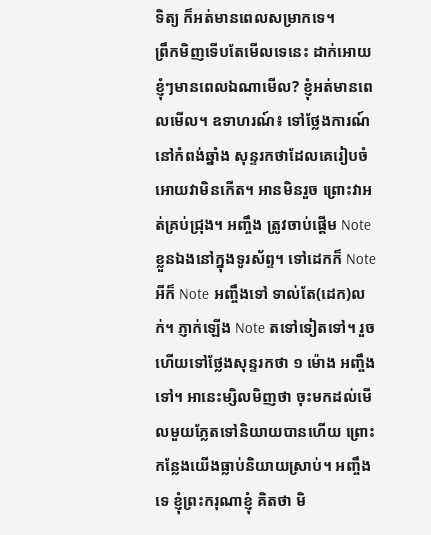ទិត្យ ក៏អត់មានពេលសម្រាកទេ។
ព្រឹកមិញទើបតែមើលទេនេះ ដាក់អោយខ្ញុំៗមានពេលឯណាមើល? ខ្ញុំអត់មានពេលមើល។ ឧទាហរណ៍៖ ទៅថ្លែងការណ៍នៅកំពង់ឆ្នាំង សុន្ទរកថាដែលគេរៀបចំអោយវាមិនកើត។ អានមិនរួច ព្រោះវាអត់គ្រប់ជុ្រង។ អញ្ចឹង ត្រូវចាប់ផ្តើម Note ខ្លួនឯងនៅក្នុងទូរស័ព្ទ។ ទៅដេកក៏ Note អីក៏ Note អញ្ចឹងទៅ ទាល់តែ(ដេក)លក់។ ភ្ញាក់ឡើង Note តទៅទៀតទៅ។ រួចហើយទៅថ្លែងសុន្ទរកថា ១ ម៉ោង អញ្ចឹងទៅ។ អានេះម្សិលមិញថា ចុះមកដល់មើលមួយភ្លែតទៅនិយាយបានហើយ ព្រោះកន្លែងយើងធ្លាប់និយាយស្រាប់។ អញ្ចឹងទេ ខ្ញុំព្រះករុណាខ្ញុំ គិតថា មិ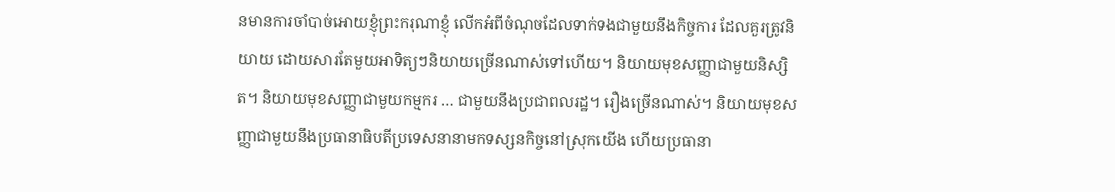នមានការចាំបាច់អោយខ្ញុំព្រះករុណាខ្ញុំ លើកអំពីចំណុចដែលទាក់ទងជាមួយនឹងកិច្ចការ ដែលគួរត្រូវនិយាយ ដោយសារតែមួយអាទិត្យៗនិយាយច្រើនណាស់ទៅហើយ។ និយាយមុខសញ្ញាជាមួយនិស្សិត។ និយាយមុខសញ្ញាជាមួយកម្មករ … ជាមួយនឹងប្រជាពលរដ្ឋ។ រឿងច្រើនណាស់។ និយាយមុខសញ្ញាជាមួយនឹងប្រធានាធិបតីប្រទេសនានាមកទស្សនកិច្ចនៅស្រុកយើង ហើយប្រធានា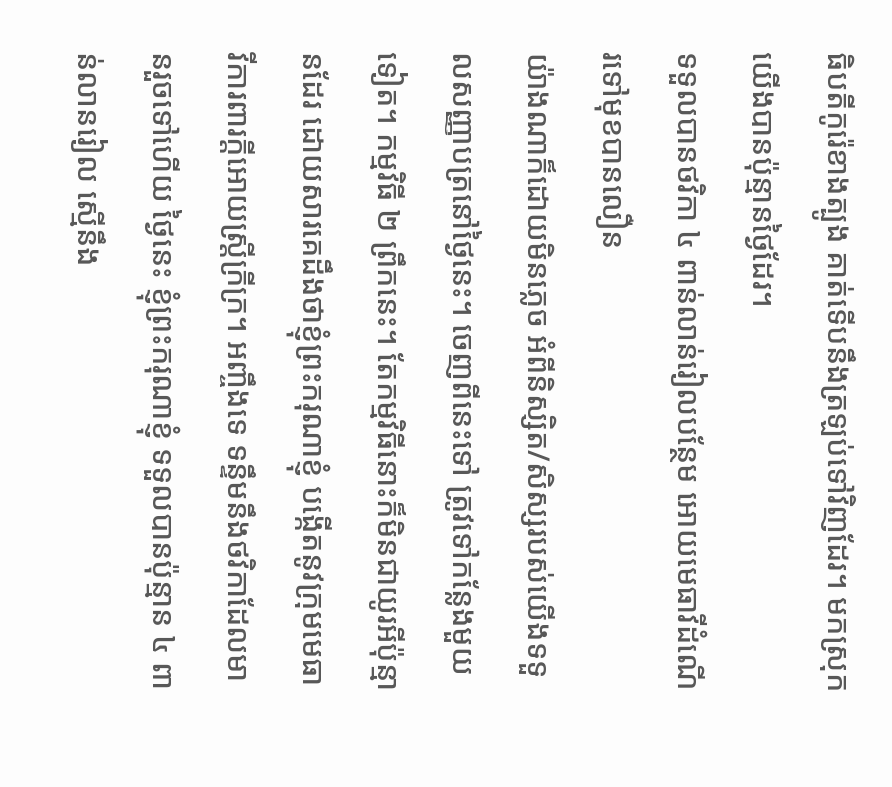ធិបតីកូរ៉េខាងត្បូង គាត់ទើបនឹងត្រឡប់ទៅវិញដែរ។ មកស្រុកយើងបានប៉ុន្មានថ្ងៃដែរ។
ទទួលបានថវិកា ៤ ពាន់លាន់រៀលបន្ថែម អោយមេធាវីដំណើរទៅមុខបានលឿន
យ៉ាងណាក៏ដោយមិនភ្លេច អំពីនិស្សិត/សិស្សរបស់យើងទទួលសញ្ញាបត្រនៅថ្ងៃនេះ។ ចេញពីនេះទៅ ត្រូវទៅកន្លែងមួយទៀត។ កម្មវិធី ២ ព្រឹកនេះ។ តែកម្មវិធីនោះក៏មិនជាយូរអីប៉ុន្មានដែរ ដោយសារគេដឹងថាខ្ញុំព្រះករុណាខ្ញុំ បង្កើតនូវក្រុមមេធាវីការពារក្តីអោយស្ត្រីក្រីក្រ។ អញ្ចឹងទេ ទន្ទឹមនឹងថវិកាដែលមានរួចទៅហើយ ថ្ងៃនេះ ខ្ញុំព្រះករុណាខ្ញុំ ទទួលបានប៉ុន្មាន ៤ ពាន់លានរៀល ស្មើនឹង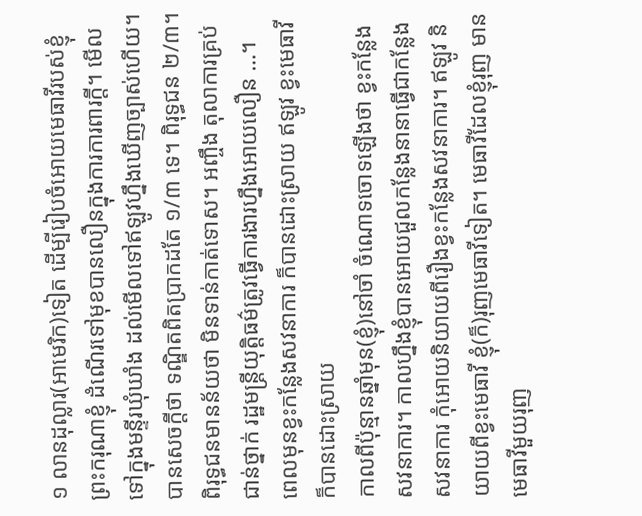១ លានដុល្លារ(អាមេរិក)ទៀត ដើម្បីរៀបចំអោយមេធាវីរបស់ខ្ញុំព្រះករុណាខ្ញុំ ដំណើរទៅមុខបានលឿនក្នុងការការពារក្តី។ មើលទៅក្នុងមន្ទីរឃុំឃាំង ដល់មើលទៅឥឡូវហ្នឹងឃើញច្បាស់ហើយ។ បានសេចក្តីថា ទណ្ឌិតពិតប្រាកដតែ ១/៣ ទេ។ ពិរុទ្ធជន ២/៣។ ពិរុទ្ធជនមានន័យថា មិនទាន់កាត់ទោស។ អញ្ចឹង តុលាការគ្រប់ជាន់ថ្នាក់ រដ្ឋមន្ត្រីយុត្តិធម៌ត្រូវធ្វើការងារហ្នឹងអោយលឿន …។
ពេលមុនខ្វះកន្លែងសវនាការ ក៏បានដោះស្រាយ ឥឡូវ ខ្វះមេធាវី ក៏បានដោះស្រាយ
កាលពីប៉ុន្មានឆ្នាំមុន(ខ្ញុំ)នៅចាំ ចំណោទចោទឡើងថា ខ្វះកន្លែងសវនាការ។ កាលហ្នឹងខ្ញុំបានអោយជួលកន្លែងនានាធ្វើជាកន្លែងសវនាការ កុំអោយនិយាយពីរឿងខ្វះកន្លែងសវនាការ។ ឥឡូវ និយាយពីខ្វះមេធាវី ខ្ញុំ(ក៏)រុញមេធាវីទៀត។ មេធាវីដែលខ្ញុំរុញ មានមេធាវីមួយរុញ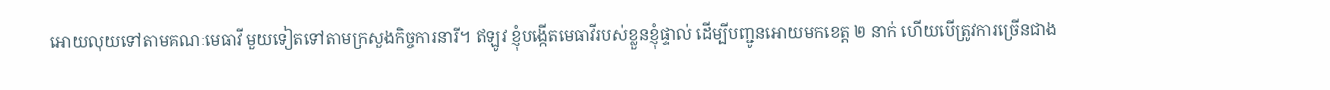អោយលុយទៅតាមគណៈមេធាវី មួយទៀតទៅតាមក្រសួងកិច្ចការនារី។ ឥឡូវ ខ្ញុំបង្កើតមេធាវីរបស់ខ្លួនខ្ញុំផ្ទាល់ ដើម្បីបញ្ជូនអោយមកខេត្ត ២ នាក់ ហើយបើត្រូវការច្រើនជាង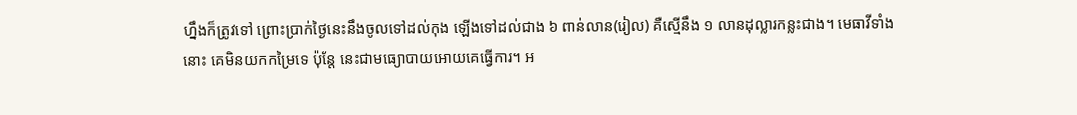ហ្នឹងក៏ត្រូវទៅ ព្រោះប្រាក់ថ្ងៃនេះនឹងចូលទៅដល់កុង ឡើងទៅដល់ជាង ៦ ពាន់លាន(រៀល) គឺស្មើនឹង ១ លានដុល្លារកន្លះជាង។ មេធាវីទាំងនោះ គេមិនយកកម្រៃទេ ប៉ុន្តែ នេះជាមធ្យោបាយអោយគេធ្វើការ។ អ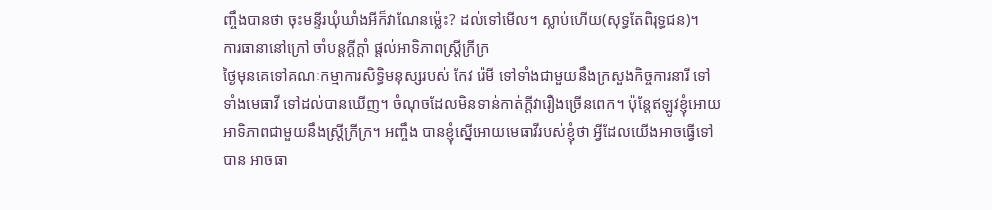ញ្ចឹងបានថា ចុះមន្ទីរឃុំឃាំងអីក៏វាណែនម្ល៉េះ? ដល់ទៅមើល។ ស្លាប់ហើយ(សុទ្ធតែពិរុទ្ធជន)។
ការធានានៅក្រៅ ចាំបន្តក្តីក្តាំ ផ្តល់អាទិភាពស្ត្រីក្រីក្រ
ថ្ងៃមុនគេទៅគណៈកម្មាការសិទ្ធិមនុស្សរបស់ កែវ រ៉េមី ទៅទាំងជាមួយនឹងក្រសួងកិច្ចការនារី ទៅទាំងមេធាវី ទៅដល់បានឃើញ។ ចំណុចដែលមិនទាន់កាត់ក្តីវារឿងច្រើនពេក។ ប៉ុន្តែឥឡូវខ្ញុំអោយអាទិភាពជាមួយនឹងស្ត្រីក្រីក្រ។ អញ្ចឹង បានខ្ញុំស្នើអោយមេធាវីរបស់ខ្ញុំថា អ្វីដែលយើងអាចធ្វើទៅបាន អាចធា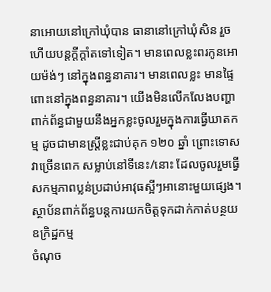នាអោយនៅក្រៅឃុំបាន ធានានៅក្រៅឃុំសិន រួចហើយបន្តក្តីក្តាំតទៅទៀត។ មានពេលខ្លះពរកូនអោយម៉ង់ៗ នៅក្នុងពន្ធនាគារ។ មានពេលខ្លះ មានផ្ទៃពោះនៅក្នុងពន្ធនាគារ។ យើងមិនលើកលែងបញ្ហាពាក់ព័ន្ធជាមួយនឹងអ្នកខ្លះចូលរួមក្នុងការធ្វើឃាតកម្ម ដូចជាមានស្ត្រីខ្លះជាប់គុក ១២០ ឆ្នាំ ព្រោះទោសវាច្រើនពេក សម្លាប់នៅទីនេះ/នោះ ដែលចូលរួមធ្វើសកម្មភាពប្លន់ប្រដាប់អាវុធស្អីៗអានោះមួយផ្សេង។
ស្ថាប័នពាក់ព័ន្ធបន្តការយកចិត្តទុកដាក់កាត់បន្ថយឧក្រិដ្ឋកម្ម
ចំណុច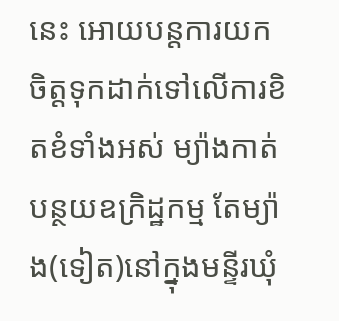នេះ អោយបន្តការយកចិត្តទុកដាក់ទៅលើការខិតខំទាំងអស់ ម្យ៉ាងកាត់បន្ថយឧក្រិដ្ឋកម្ម តែម្យ៉ាង(ទៀត)នៅក្នុងមន្ទីរឃុំ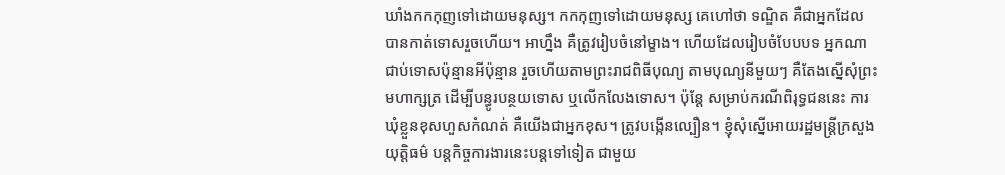ឃាំងកកកុញទៅដោយមនុស្ស។ កកកុញទៅដោយមនុស្ស គេហៅថា ទណ្ឌិត គឺជាអ្នកដែលបានកាត់ទោសរួចហើយ។ អាហ្នឹង គឺត្រូវរៀបចំនៅម្ខាង។ ហើយដែលរៀបចំបែបបទ អ្នកណាជាប់ទោសប៉ុន្មានអីប៉ុន្មាន រួចហើយតាមព្រះរាជពិធីបុណ្យ តាមបុណ្យនីមួយៗ គឺតែងស្នើសុំព្រះមហាក្សត្រ ដើម្បីបន្ធូរបន្ថយទោស ឬលើកលែងទោស។ ប៉ុន្តែ សម្រាប់ករណីពិរុទ្ធជននេះ ការឃុំខ្លួនខុសហួសកំណត់ គឺយើងជាអ្នកខុស។ ត្រូវបង្កើនល្បឿន។ ខ្ញុំសុំស្នើអោយរដ្ឋមន្ត្រីក្រសួងយុត្តិធម៌ បន្តកិច្ចការងារនេះបន្តទៅទៀត ជាមួយ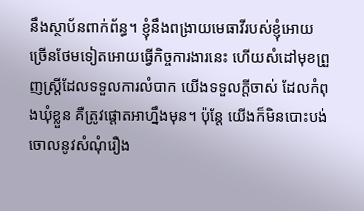នឹងស្ថាប័នពាក់ព័ន្ធ។ ខ្ញុំនឹងពង្រាយមេធាវីរបស់ខ្ញុំអោយច្រើនថែមទៀតអោយធ្វើកិច្ចការងារនេះ ហើយសំដៅមុខព្រួញស្ត្រីដែលទទួលការលំបាក យើងទទួលក្តីចាស់ ដែលកំពុងឃុំខ្លួន គឺត្រូវផ្តោតអាហ្នឹងមុន។ ប៉ុន្តែ យើងក៏មិនបោះបង់ចោលនូវសំណុំរឿង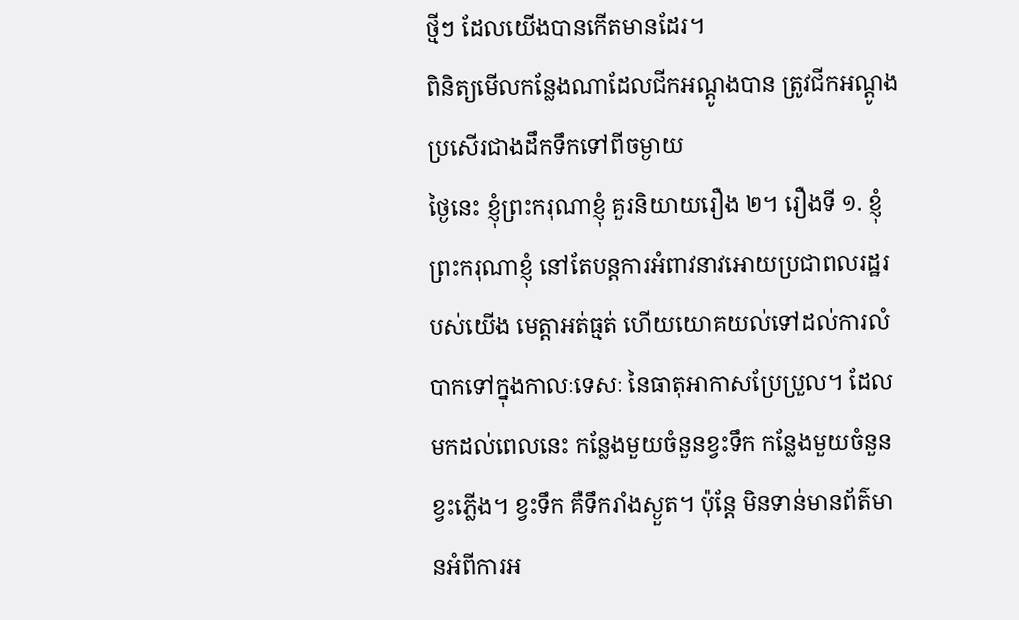ថ្មីៗ ដែលយើងបានកើតមានដែរ។
ពិនិត្យមើលកន្លែងណាដែលជីកអណ្ដូងបាន ត្រូវជីកអណ្ដូង ប្រសើរជាងដឹកទឹកទៅពីចម្ងាយ
ថ្ងៃនេះ ខ្ញុំព្រះករុណាខ្ញុំ គួរនិយាយរឿង ២។ រឿងទី ១. ខ្ញុំព្រះករុណាខ្ញុំ នៅតែបន្តការអំពាវនាវអោយប្រជាពលរដ្ឋរបស់យើង មេត្តាអត់ធ្មត់ ហើយយោគយល់ទៅដល់ការលំបាកទៅក្នុងកាលៈទេសៈ នៃធាតុអាកាសប្រែប្រួល។ ដែលមកដល់ពេលនេះ កន្លែងមួយចំនួនខ្វះទឹក កន្លែងមួយចំនួនខ្វះភ្លើង។ ខ្វះទឹក គឺទឹករាំងស្ងួត។ ប៉ុន្តែ មិនទាន់មានព័ត៌មានអំពីការអ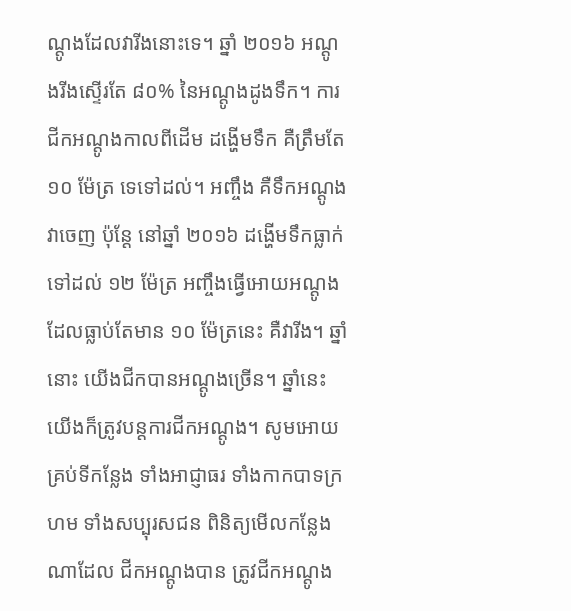ណ្ដូងដែលវារីងនោះទេ។ ឆ្នាំ ២០១៦ អណ្ដូងរីងស្ទើរតែ ៨០% នៃអណ្ដូងដូងទឹក។ ការជីកអណ្ដូងកាលពីដើម ដង្ហើមទឹក គឺត្រឹមតែ ១០ ម៉ែត្រ ទេទៅដល់។ អញ្ចឹង គឺទឹកអណ្ដូងវាចេញ ប៉ុន្តែ នៅឆ្នាំ ២០១៦ ដង្ហើមទឹកធ្លាក់ទៅដល់ ១២ ម៉ែត្រ អញ្ចឹងធ្វើអោយអណ្ដូងដែលធ្លាប់តែមាន ១០ ម៉ែត្រនេះ គឺវារីង។ ឆ្នាំនោះ យើងជីកបានអណ្ដូងច្រើន។ ឆ្នាំនេះយើងក៏ត្រូវបន្តការជីកអណ្ដូង។ សូមអោយគ្រប់ទីកន្លែង ទាំងអាជ្ញាធរ ទាំងកាកបាទក្រហម ទាំងសប្បុរសជន ពិនិត្យមើលកន្លែងណាដែល ជីកអណ្ដូងបាន ត្រូវជីកអណ្ដូង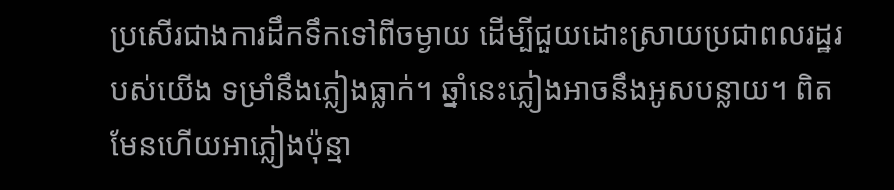ប្រសើរជាងការដឹកទឹកទៅពីចម្ងាយ ដើម្បីជួយដោះស្រាយប្រជាពលរដ្ឋរបស់យើង ទម្រាំនឹងភ្លៀងធ្លាក់។ ឆ្នាំនេះភ្លៀងអាចនឹងអូសបន្លាយ។ ពិតមែនហើយអាភ្លៀងប៉ុន្មា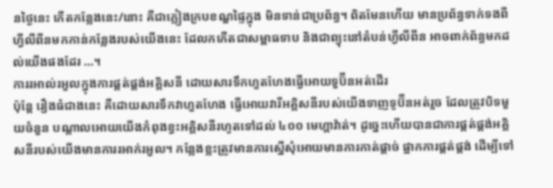នថ្ងៃនេះ កើតកន្លែងនេះ/នោះ គឺជាភ្លៀងក្របខណ្ឌផ្ទៃក្នុង មិនទាន់ជាប្រព័ន្ធ។ ពិតមែនហើយ មានប្រព័ន្ធទាក់ទងពីហ្វីលីពីនមកកាន់កន្លែងរបស់យើងនេះ ដែលកកើតជាសម្ពាធទាប និងជាព្យុះនៅតំបន់ហ្វីលីពីន អាចពាក់ព័ន្ធមកដល់យើងផងដែរ …។
ការរអាល់រអួលក្នុងការផ្គត់ផ្គង់អគ្គិសនី ដោយសារទឹកហួតហែងធ្វើអោយទួប៊ីនអត់ដើរ
ប៉ុន្តែ រឿងធំជាងនេះ គឺដោយសារទឹកវាហួតហែង ធ្វើអោយវារីអគ្គិសនីរបស់យើងទាញទូប៊ីនអត់រួច ដែលត្រូវបិទមួយចំនួន បណ្តាលអោយយើងកំពុងខ្វះអគ្គិសនីរហូតទៅដល់ ៤០០ មេហ្គាវ៉ាត់។ ដូច្នេះហើយបានជាការផ្គត់ផ្គង់អគ្គិសនីរបស់យើងមានការរអាក់រអួល។ កន្លែងខ្លះត្រូវមានការស្នើសុំអោយមានការកាត់ផ្ដាច់ ផ្អាកការផ្គត់ផ្គង់ ដើម្បីទៅ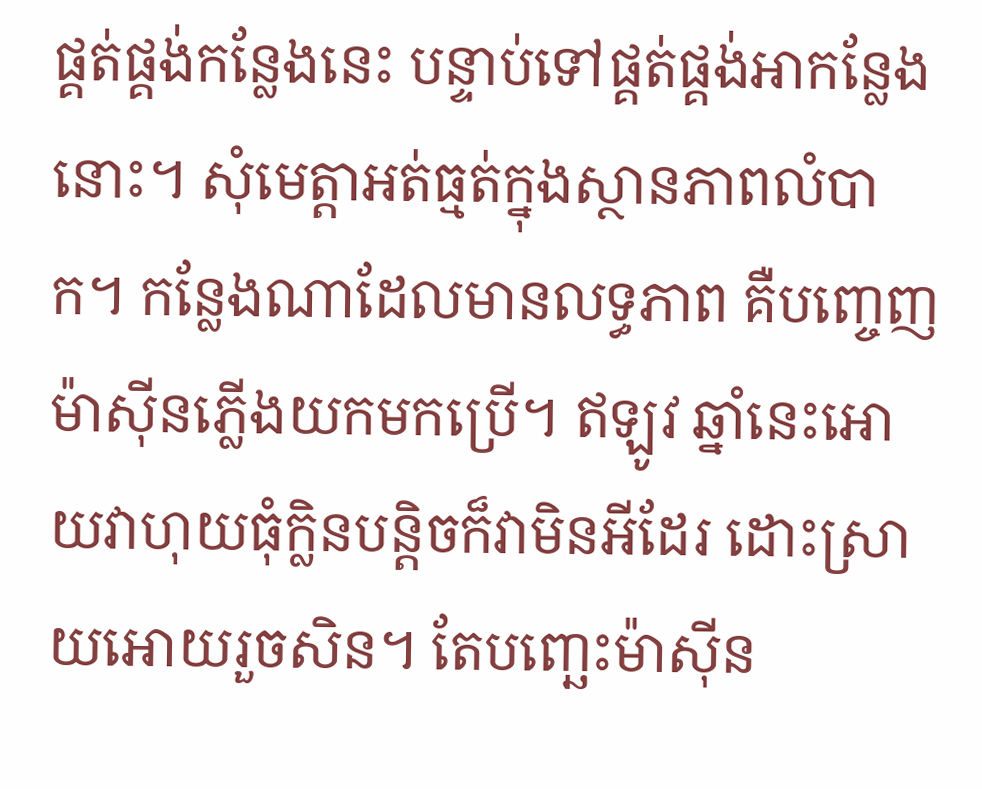ផ្គត់ផ្គង់កន្លែងនេះ បន្ទាប់ទៅផ្គត់ផ្គង់អាកន្លែងនោះ។ សុំមេត្តាអត់ធ្មត់ក្នុងស្ថានភាពលំបាក។ កន្លែងណាដែលមានលទ្ធភាព គឺបញ្ចេញម៉ាស៊ីនភ្លើងយកមកប្រើ។ ឥឡូវ ឆ្នាំនេះអោយវាហុយធុំក្លិនបន្តិចក៏វាមិនអីដែរ ដោះស្រាយអោយរួចសិន។ តែបញ្ឆេះម៉ាស៊ីន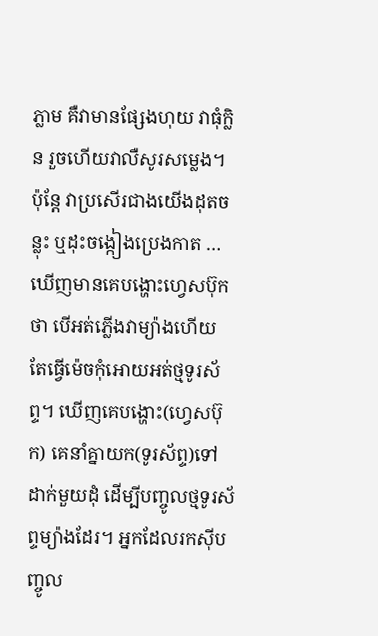ភ្លាម គឺវាមានផ្សែងហុយ វាធុំក្លិន រួចហើយវាលឺសូរសម្លេង។ ប៉ុន្តែ វាប្រសើរជាងយើងដុតចន្លុះ ឬដុះចង្កៀងប្រេងកាត … ឃើញមានគេបង្ហោះហ្វេសប៊ុកថា បើអត់ភ្លើងវាម្យ៉ាងហើយ តែធ្វើម៉េចកុំអោយអត់ថ្មទូរស័ព្ទ។ ឃើញគេបង្ហោះ(ហ្វេសប៊ុក) គេនាំគ្នាយក(ទូរស័ព្ទ)ទៅដាក់មួយដុំ ដើម្បីបញ្ចូលថ្មទូរស័ព្ទម្យ៉ាងដែរ។ អ្នកដែលរកស៊ីបញ្ចូល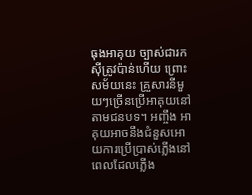ធុងអាគុយ ច្បាស់ជារកស៊ីត្រូវប៉ាន់ហើយ ព្រោះសម័យនេះ គ្រួសារនីមួយៗច្រើនប្រើអាគុយនៅតាមជនបទ។ អញ្ចឹង អាគុយអាចនឹងជំនួសអោយការប្រើប្រាស់ភ្លើងនៅពេលដែលភ្លើង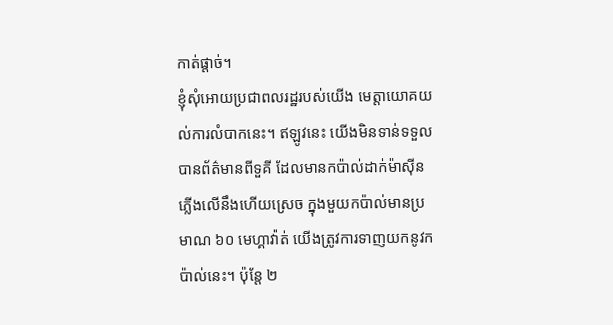កាត់ផ្ដាច់។
ខ្ញុំសុំអោយប្រជាពលរដ្ឋរបស់យើង មេត្តាយោគយល់ការលំបាកនេះ។ ឥឡូវនេះ យើងមិនទាន់ទទួលបានព័ត៌មានពីទួគី ដែលមានកប៉ាល់ដាក់ម៉ាស៊ីនភ្លើងលើនឹងហើយស្រេច ក្នុងមួយកប៉ាល់មានប្រមាណ ៦០ មេហ្គាវ៉ាត់ យើងត្រូវការទាញយកនូវកប៉ាល់នេះ។ ប៉ុន្តែ ២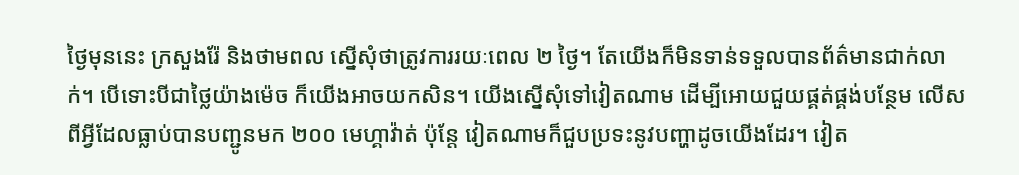ថ្ងៃមុននេះ ក្រសួងរ៉ែ និងថាមពល ស្នើសុំថាត្រូវការរយៈពេល ២ ថ្ងៃ។ តែយើងក៏មិនទាន់ទទួលបានព័ត៌មានជាក់លាក់។ បើទោះបីជាថ្លៃយ៉ាងម៉េច ក៏យើងអាចយកសិន។ យើងស្នើសុំទៅវៀតណាម ដើម្បីអោយជួយផ្គត់ផ្គង់បន្ថែម លើសពីអ្វីដែលធ្លាប់បានបញ្ជូនមក ២០០ មេហ្គាវ៉ាត់ ប៉ុន្តែ វៀតណាមក៏ជួបប្រទះនូវបញ្ហាដូចយើងដែរ។ វៀត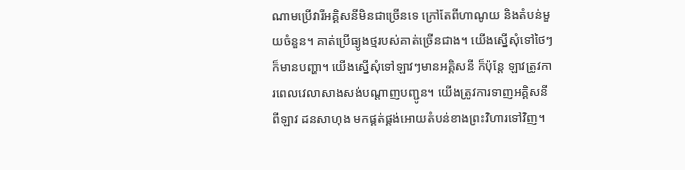ណាមប្រើវារីអគ្គិសនីមិនជាច្រើនទេ ក្រៅតែពីហាណូយ និងតំបន់មួយចំនួន។ គាត់ប្រើធ្យូងថ្មរបស់គាត់ច្រើនជាង។ យើងស្នើសុំទៅថៃៗក៏មានបញ្ហា។ យើងស្នើសុំទៅឡាវៗមានអគ្គិសនី ក៏ប៉ុន្តែ ឡាវត្រូវការពេលវេលាសាងសង់បណ្ដាញបញ្ជូន។ យើងត្រូវការទាញអគ្គិសនីពីឡាវ ដនសាហុង មកផ្គត់ផ្គង់អោយតំបន់ខាងព្រះវិហារទៅវិញ។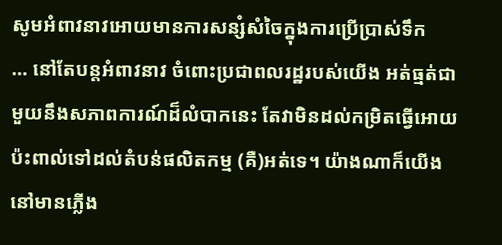សូមអំពាវនាវអោយមានការសន្សំសំចៃក្នុងការប្រើប្រាស់ទឹក
… នៅតែបន្តអំពាវនាវ ចំពោះប្រជាពលរដ្ឋរបស់យើង អត់ធ្មត់ជាមួយនឹងសភាពការណ៍ដ៏លំបាកនេះ តែវាមិនដល់កម្រិតធ្វើអោយប៉ះពាល់ទៅដល់តំបន់ផលិតកម្ម (គឺ)អត់ទេ។ យ៉ាងណាក៏យើងនៅមានភ្លើង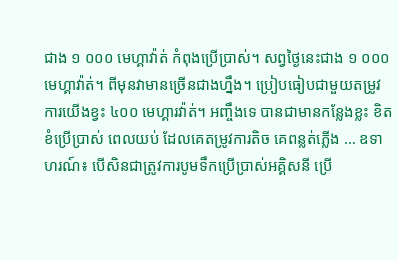ជាង ១ ០០០ មេហ្គាវ៉ាត់ កំពុងប្រើប្រាស់។ សព្វថ្ងៃនេះជាង ១ ០០០ មេហ្គាវ៉ាត់។ ពីមុនវាមានច្រើនជាងហ្នឹង។ ប្រៀបធៀបជាមួយតម្រូវការយើងខ្វះ ៤០០ មេហ្គារវ៉ាត់។ អញ្ចឹងទេ បានជាមានកន្លែងខ្លះ ខិតខំប្រើប្រាស់ ពេលយប់ ដែលគេតម្រូវការតិច គេពន្លត់ភ្លើង … ឧទាហរណ៍៖ បើសិនជាត្រូវការបូមទឹកប្រើប្រាស់អគ្គិសនី ប្រើ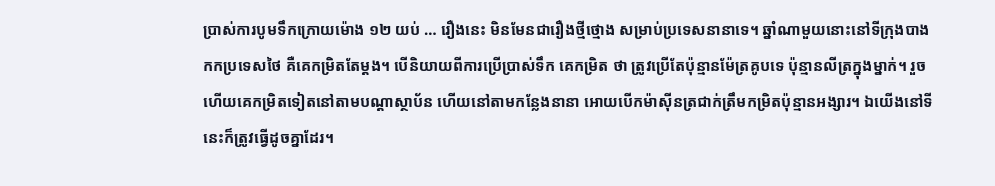ប្រាស់ការបូមទឹកក្រោយម៉ោង ១២ យប់ … រឿងនេះ មិនមែនជារឿងថ្មីថ្មោង សម្រាប់ប្រទេសនានាទេ។ ឆ្នាំណាមួយនោះនៅទីក្រុងបាងកកប្រទេសថៃ គឺគេកម្រិតតែម្តង។ បើនិយាយពីការប្រើប្រាស់ទឹក គេកម្រិត ថា ត្រូវប្រើតែប៉ុន្មានម៉ែត្រគូបទេ ប៉ុន្មានលីត្រក្នុងម្នាក់។ រួចហើយគេកម្រិតទៀតនៅតាមបណ្តាស្ថាប័ន ហើយនៅតាមកន្លែងនានា អោយបើកម៉ាស៊ីនត្រជាក់ត្រឹមកម្រិតប៉ុន្មានអង្សារ។ ឯយើងនៅទីនេះក៏ត្រូវធ្វើដូចគ្នាដែរ។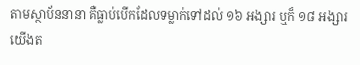តាមស្ថាប័ននានា គឺធ្លាប់បើកដែលទម្លាក់ទៅដល់ ១៦ អង្សារ ឬក៏ ១៨ អង្សារ យើងត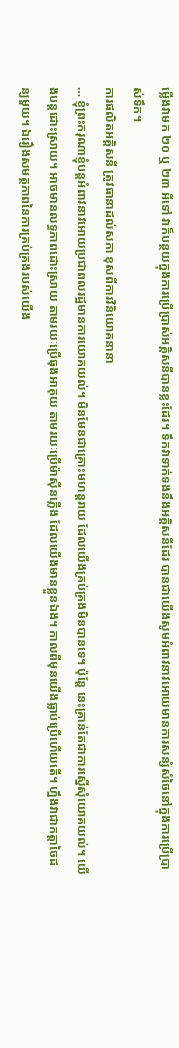ម្លើងវាមក ២០ ឬ ២៣ អីទៅ វាក៏បន្ថយក្នុងការប្រើប្រាស់អគ្គិសនីបានខ្លះដែរ។ ទឹកវាទាក់ទងនឹងអគ្គិសនីដែរ បានជាយើងសូមអំពាវនាវអោយមានការសន្សំសំចៃនៅក្នុងការប្រើប្រាស់ទឹក។
ការផលិតអគ្គិសនី ត្រូវធានាដល់សភា ខុសពីការវិនិយោគនានា
… ខ្ញុំព្រះករុណាខ្ញុំបន្តអំពាវនាវអោយប្រជាពលរដ្ឋមានការយោគយល់។ មិនមែនជាគ្រោះមហន្តរាយ ដែលយើងគ្រប់គ្រងមិនបានទេ។ ប៉ុន្តែ នេះគ្រាន់តែជាការស្នើសុំយោគយល់។ យើងបន្តដោះស្រាយ។ អាចមានលទ្ធភាពដោះស្រាយ តាមរយៈប្រើធុងអាគុយ តាមរយៈប្រើម៉ាស៊ីនភ្លើង ដែលយើងមានខ្លួនឯង។ កាលពីមុនយើងធ្លាប់ប្រើហើយតើ។ ហ្នឹងវាជាកត្តាចៃដន្យមួយ។ ឯរឿងសមត្ថភាពនៃការគ្រប់គ្រងរបស់យើង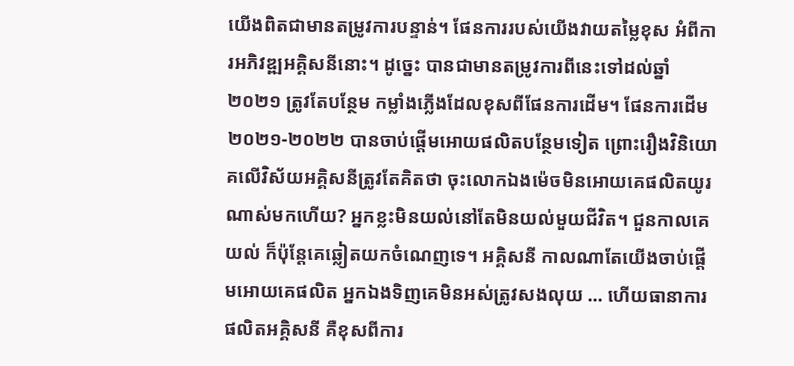យើងពិតជាមានតម្រូវការបន្ទាន់។ ផែនការរបស់យើងវាយតម្លៃខុស អំពីការអភិវឌ្ឍអគ្គិសនីនោះ។ ដូច្នេះ បានជាមានតម្រូវការពីនេះទៅដល់ឆ្នាំ ២០២១ ត្រូវតែបន្ថែម កម្លាំងភ្លើងដែលខុសពីផែនការដើម។ ផែនការដើម ២០២១-២០២២ បានចាប់ផ្តើមអោយផលិតបន្ថែមទៀត ព្រោះរឿងវិនិយោគលើវិស័យអគ្គិសនីត្រូវតែគិតថា ចុះលោកឯងម៉េចមិនអោយគេផលិតយូរណាស់មកហើយ? អ្នកខ្លះមិនយល់នៅតែមិនយល់មួយជីវិត។ ជួនកាលគេយល់ ក៏ប៉ុន្តែគេឆ្លៀតយកចំណេញទេ។ អគ្គិសនី កាលណាតែយើងចាប់ផ្តើមអោយគេផលិត អ្នកឯងទិញគេមិនអស់ត្រូវសងលុយ … ហើយធានាការផលិតអគ្គិសនី គឺខុសពីការ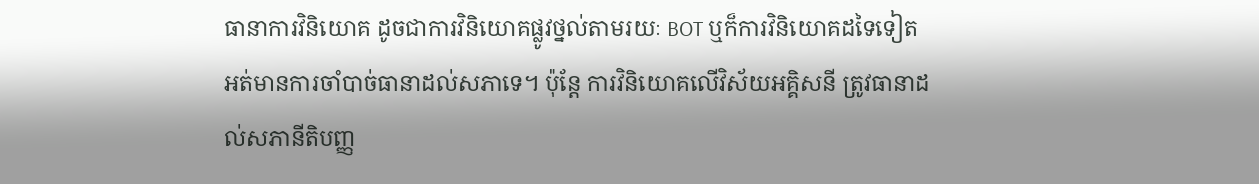ធានាការវិនិយោគ ដូចជាការវិនិយោគផ្លូវថ្នល់តាមរយៈ BOT ឬក៏ការវិនិយោគដទៃទៀត អត់មានការចាំបាច់ធានាដល់សភាទេ។ ប៉ុន្តែ ការវិនិយោគលើវិស័យអគ្គិសនី ត្រូវធានាដល់សភានីតិបញ្ញ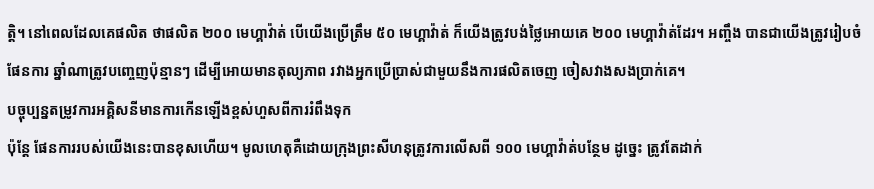ត្តិ។ នៅពេលដែលគេផលិត ថាផលិត ២០០ មេហ្គាវ៉ាត់ បើយើងប្រើត្រឹម ៥០ មេហ្គាវ៉ាត់ ក៏យើងត្រូវបង់ថ្លៃអោយគេ ២០០ មេហ្គាវ៉ាត់ដែរ។ អញ្ចឹង បានជាយើងត្រូវរៀបចំផែនការ ឆ្នាំណាត្រូវបញ្ចេញប៉ុន្មានៗ ដើម្បីអោយមានតុល្យភាព រវាងអ្នកប្រើប្រាស់ជាមួយនឹងការផលិតចេញ ចៀសវាងសងប្រាក់គេ។
បច្ចុប្បន្នតម្រូវការអគ្គិសនីមានការកើនឡើងខ្ពស់ហួសពីការរំពឹងទុក
ប៉ុន្តែ ផែនការរបស់យើងនេះបានខុសហើយ។ មូលហេតុគឺដោយក្រុងព្រះសីហនុត្រូវការលើសពី ១០០ មេហ្គាវ៉ាត់បន្ថែម ដូច្នេះ ត្រូវតែដាក់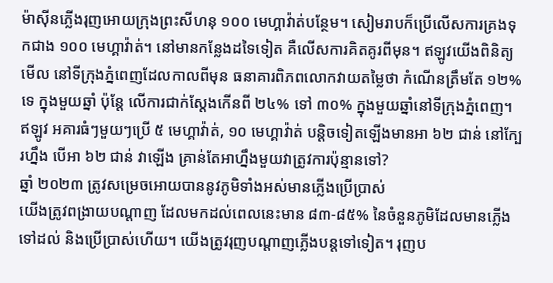ម៉ាស៊ីនភ្លើងរុញអោយក្រុងព្រះសីហនុ ១០០ មេហ្គាវ៉ាត់បន្ថែម។ សៀមរាបក៏ប្រើលើសការគ្រងទុកជាង ១០០ មេហ្គាវ៉ាត់។ នៅមានកន្លែងដទៃទៀត គឺលើសការគិតគូរពីមុន។ ឥឡូវយើងពិនិត្យមើល នៅទីក្រុងភ្នំពេញដែលកាលពីមុន ធនាគារពិភពលោកវាយតម្លៃថា កំណើនត្រឹមតែ ១២% ទេ ក្នុងមួយឆ្នាំ ប៉ុន្តែ លើការជាក់ស្តែងកើនពី ២៤% ទៅ ៣០% ក្នុងមួយឆ្នាំនៅទីក្រុងភ្នំពេញ។ ឥឡូវ អគារធំៗមួយៗប្រើ ៥ មេហ្គាវ៉ាត់, ១០ មេហ្គាវ៉ាត់ បន្តិចទៀតឡើងមានអា ៦២ ជាន់ នៅក្បែរហ្នឹង បើអា ៦២ ជាន់ វាឡើង គ្រាន់តែអាហ្នឹងមួយវាត្រូវការប៉ុន្មានទៅ?
ឆ្នាំ ២០២៣ ត្រូវសម្រេចអោយបាននូវភូមិទាំងអស់មានភ្លើងប្រើប្រាស់
យើងត្រូវពង្រាយបណ្តាញ ដែលមកដល់ពេលនេះមាន ៨៣-៨៥% នៃចំនួនភូមិដែលមានភ្លើងទៅដល់ និងប្រើប្រាស់ហើយ។ យើងត្រូវរុញបណ្តាញភ្លើងបន្តទៅទៀត។ រុញប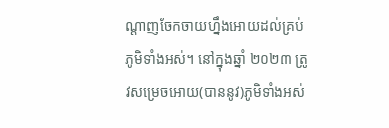ណ្តាញចែកចាយហ្នឹងអោយដល់គ្រប់ភូមិទាំងអស់។ នៅក្នុងឆ្នាំ ២០២៣ ត្រូវសម្រេចអោយ(បាននូវ)ភូមិទាំងអស់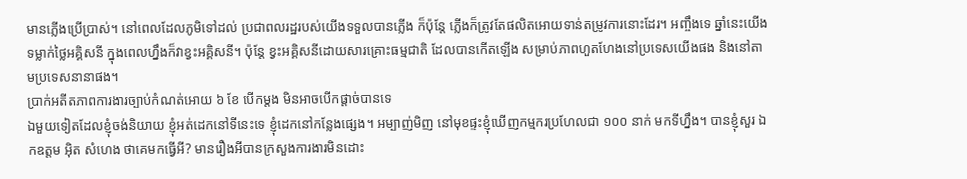មានភ្លើងប្រើប្រាស់។ នៅពេលដែលភូមិទៅដល់ ប្រជាពលរដ្ឋរបស់យើងទទួលបានភ្លើង ក៏ប៉ុន្តែ ភ្លើងក៏ត្រូវតែផលិតអោយទាន់តម្រូវការនោះដែរ។ អញ្ចឹងទេ ឆ្នាំនេះយើងទម្លាក់ថ្លៃអគ្គិសនី ក្នុងពេលហ្នឹងក៏វាខ្វះអគ្គិសនី។ ប៉ុន្តែ ខ្វះអគ្គិសនីដោយសារគ្រោះធម្មជាតិ ដែលបានកើតឡើង សម្រាប់ភាពហួតហែងនៅប្រទេសយើងផង និងនៅតាមប្រទេសនានាផង។
ប្រាក់អតីតភាពការងារច្បាប់កំណត់អោយ ៦ ខែ បើកម្តង មិនអាចបើកផ្តាច់បានទេ
ឯមួយទៀតដែលខ្ញុំចង់និយាយ ខ្ញុំអត់ដេកនៅទីនេះទេ ខ្ញុំដេកនៅកន្លែងផ្សេង។ អម្បាញ់មិញ នៅមុខផ្ទះខ្ញុំឃើញកម្មករប្រហែលជា ១០០ នាក់ មកទីហ្នឹង។ បានខ្ញុំសួរ ឯកឧត្តម អ៊ិត សំហេង ថាគេមកធ្វើអី? មានរឿងអីបានក្រសួងការងារមិនដោះ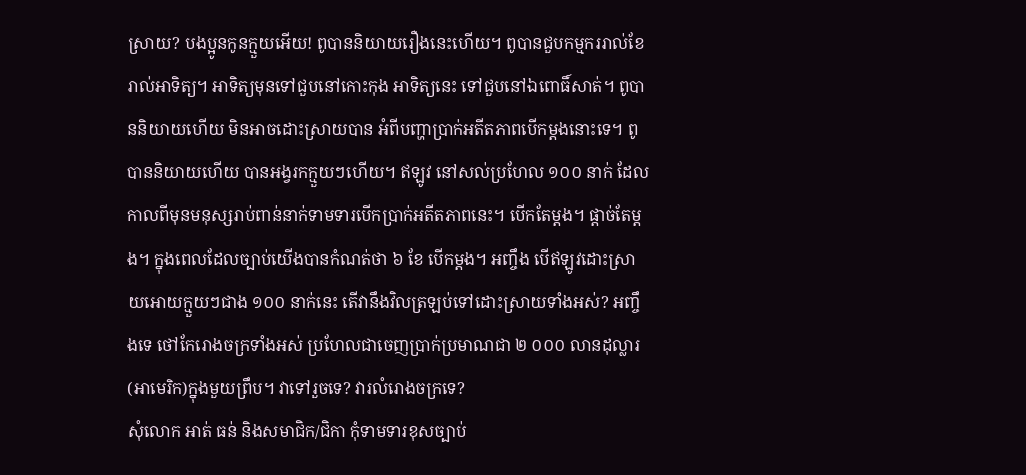ស្រាយ? បងប្អូនកូនក្មួយអើយ! ពូបាននិយាយរឿងនេះហើយ។ ពូបានជួបកម្មកររាល់ខែ រាល់អាទិត្យ។ អាទិត្យមុនទៅជួបនៅកោះកុង អាទិត្យនេះ ទៅជួបនៅឯពោធិ៍សាត់។ ពូបាននិយាយហើយ មិនអាចដោះស្រាយបាន អំពីបញ្ហាប្រាក់អតីតភាពបើកម្តងនោះទេ។ ពូបាននិយាយហើយ បានអង្វរកក្មួយៗហើយ។ ឥឡូវ នៅសល់ប្រហែល ១០០ នាក់ ដែលកាលពីមុនមនុស្សរាប់ពាន់នាក់ទាមទារបើកប្រាក់អតីតភាពនេះ។ បើកតែម្តង។ ផ្តាច់តែម្តង។ ក្នុងពេលដែលច្បាប់យើងបានកំណត់ថា ៦ ខែ បើកម្តង។ អញ្ចឹង បើឥឡូវដោះស្រាយអោយក្មួយៗជាង ១០០ នាក់នេះ តើវានឹងវិលត្រឡប់ទៅដោះស្រាយទាំងអស់? អញ្ចឹងទេ ថៅកែរោងចក្រទាំងអស់ ប្រហែលជាចេញប្រាក់ប្រមាណជា ២ ០០០ លានដុល្លារ(អាមេរិក)ក្នុងមួយព្រឹប។ វាទៅរួចទេ? វារលំរោងចក្រទេ?
សុំលោក អាត់ ធន់ និងសមាជិក/ជិកា កុំទាមទារខុសច្បាប់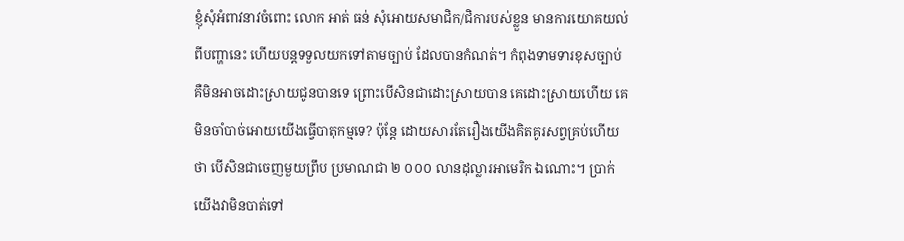ខ្ញុំសុំអំពាវនាវចំពោះ លោក អាត់ ធន់ សុំអោយសមាជិក/ជិការបស់ខ្លួន មានការយោគយល់ពីបញ្ហានេះ ហើយបន្តទទួលយកទៅតាមច្បាប់ ដែលបានកំណត់។ កំពុងទាមទារខុសច្បាប់ គឺមិនអាចដោះស្រាយជូនបានទេ ព្រោះបើសិនជាដោះស្រាយបាន គេដោះស្រាយហើយ គេមិនចាំបាច់អោយយើងធ្វើបាតុកម្មទេ? ប៉ុន្តែ ដោយសារតែរឿងយើងគិតគូរសព្វគ្រប់ហើយថា បើសិនជាចេញមួយព្រឹប ប្រមាណជា ២ ០០០ លានដុល្លារអាមេរិក ឯណោះ។ ប្រាក់យើងវាមិនបាត់ទៅ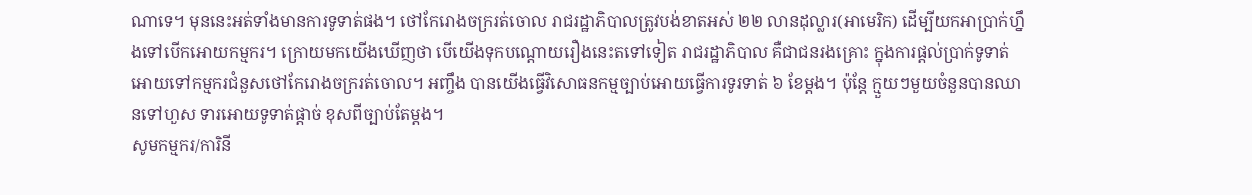ណាទេ។ មុននេះអត់ទាំងមានការទូទាត់ផង។ ថៅកែរោងចក្ររត់ចោល រាជរដ្ឋាភិបាលត្រូវបង់ខាតអស់ ២២ លានដុល្លារ(អាមេរិក) ដើម្បីយកអាប្រាក់ហ្នឹងទៅបើកអោយកម្មករ។ ក្រោយមកយើងឃើញថា បើយើងទុកបណ្តោយរឿងនេះតទៅទៀត រាជរដ្ឋាភិបាល គឺជាជនរងគ្រោះ ក្នុងការផ្តល់ប្រាក់ទូទាត់អោយទៅកម្មករជំនួសថៅកែរោងចក្ររត់ចោល។ អញ្ចឹង បានយើងធ្វើវិសោធនកម្មច្បាប់អោយធ្វើការទូរទាត់ ៦ ខែម្តង។ ប៉ុន្តែ ក្មួយៗមួយចំនួនបានឈានទៅហួស ទារអោយទូទាត់ផ្តាច់ ខុសពីច្បាប់តែម្តង។
សូមកម្មករ/ការិនី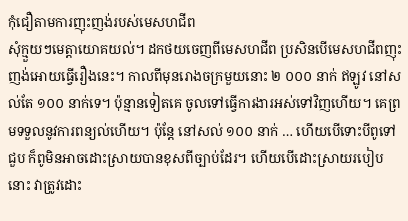កុំជឿតាមការញុះញង់របស់មេសហជីព
សុំក្មួយៗមេត្តាយោគយល់។ ដកថយចេញពីមេសហជីព ប្រសិនបើមេសហជីពញុះញង់អោយធ្វើរឿងនេះ។ កាលពីមុនរោងចក្រមួយនោះ ២ ០០០ នាក់ ឥឡូវ នៅសល់តែ ១០០ នាក់ទេ។ ប៉ុន្មានទៀតគេ ចូលទៅធ្វើការងារអស់ទៅវិញហើយ។ គេព្រមទទួលនូវការពន្យល់ហើយ។ ប៉ុន្តែ នៅសល់ ១០០ នាក់ … ហើយបើទោះបីពូទៅជួប ក៏ពូមិនអាចដោះស្រាយបានខុសពីច្បាប់ដែរ។ ហើយបើដោះស្រាយរបៀបនោះ វាត្រូវដោះ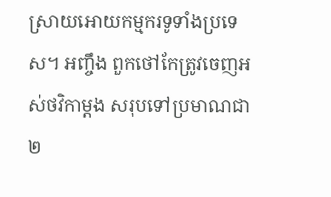ស្រាយអោយកម្មករទូទាំងប្រទេស។ អញ្ចឹង ពួកថៅកែត្រូវចេញអស់ថវិកាម្តង សរុបទៅប្រមាណជា ២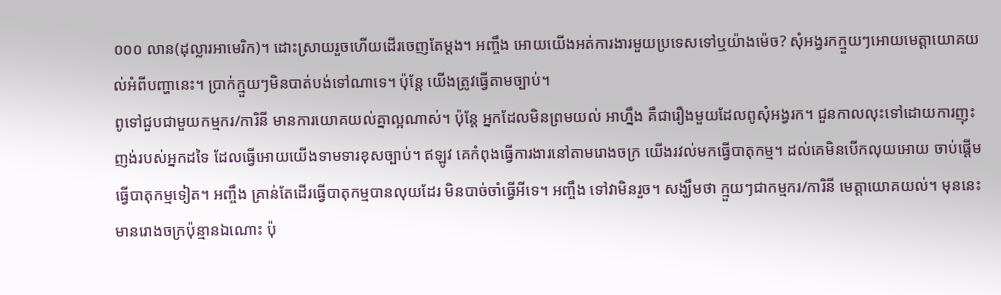០០០ លាន(ដុល្លារអាមេរិក)។ ដោះស្រាយរួចហើយដើរចេញតែម្តង។ អញ្ចឹង អោយយើងអត់ការងារមួយប្រទេសទៅឬយ៉ាងម៉េច? សុំអង្វរកក្មួយៗអោយមេត្តាយោគយល់អំពីបញ្ហានេះ។ ប្រាក់ក្មួយៗមិនបាត់បង់ទៅណាទេ។ ប៉ុន្តែ យើងត្រូវធ្វើតាមច្បាប់។
ពូទៅជួបជាមួយកម្មករ/ការិនី មានការយោគយល់គ្នាល្អណាស់។ ប៉ុន្តែ អ្នកដែលមិនព្រមយល់ អាហ្នឹង គឺជារឿងមួយដែលពូសុំអង្វរក។ ជួនកាលលុះទៅដោយការញុះញង់របស់អ្នកដទៃ ដែលធ្វើអោយយើងទាមទារខុសច្បាប់។ ឥឡូវ គេកំពុងធ្វើការងារនៅតាមរោងចក្រ យើងរវល់មកធ្វើបាតុកម្ម។ ដល់គេមិនបើកលុយអោយ ចាប់ផ្តើមធ្វើបាតុកម្មទៀត។ អញ្ចឹង គ្រាន់តែដើរធ្វើបាតុកម្មបានលុយដែរ មិនបាច់ចាំធ្វើអីទេ។ អញ្ចឹង ទៅវាមិនរួច។ សង្ឃឹមថា ក្មួយៗជាកម្មករ/ការិនី មេត្តាយោគយល់។ មុននេះ មានរោងចក្រប៉ុន្មានឯណោះ ប៉ុ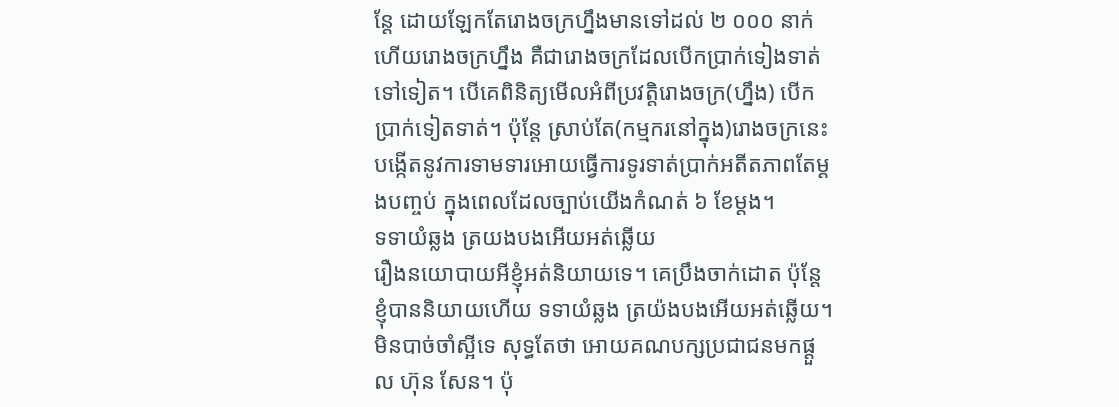ន្តែ ដោយឡែកតែរោងចក្រហ្នឹងមានទៅដល់ ២ ០០០ នាក់ ហើយរោងចក្រហ្នឹង គឺជារោងចក្រដែលបើកប្រាក់ទៀងទាត់ទៅទៀត។ បើគេពិនិត្យមើលអំពីប្រវត្តិរោងចក្រ(ហ្នឹង) បើកប្រាក់ទៀតទាត់។ ប៉ុន្តែ ស្រាប់តែ(កម្មករនៅក្នុង)រោងចក្រនេះ បង្កើតនូវការទាមទារអោយធ្វើការទូរទាត់ប្រាក់អតីតភាពតែម្តងបញ្ចប់ ក្នុងពេលដែលច្បាប់យើងកំណត់ ៦ ខែម្តង។
ទទាយំឆ្លង ត្រយងបងអើយអត់ឆ្លើយ
រឿងនយោបាយអីខ្ញុំអត់និយាយទេ។ គេប្រឹងចាក់ដោត ប៉ុន្តែ ខ្ញុំបាននិយាយហើយ ទទាយំឆ្លង ត្រយ៉ងបងអើយអត់ឆ្លើយ។ មិនបាច់ចាំស្អីទេ សុទ្ធតែថា អោយគណបក្សប្រជាជនមកផ្តួល ហ៊ុន សែន។ ប៉ុ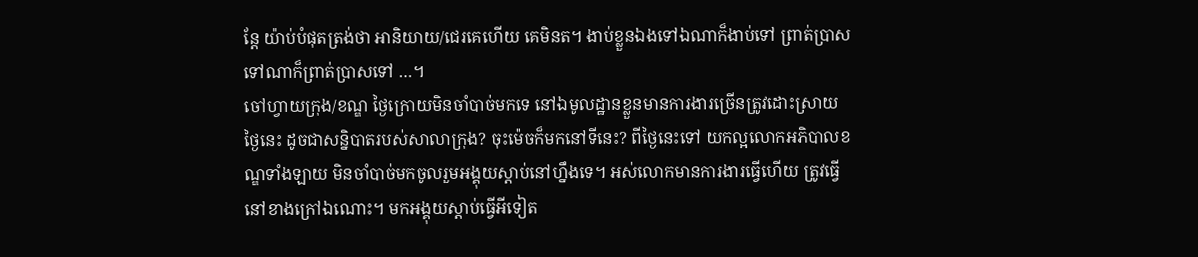ន្តែ យ៉ាប់បំផុតត្រង់ថា អានិយាយ/ជេរគេហើយ គេមិនត។ ងាប់ខ្លួនឯងទៅឯណាក៏ងាប់ទៅ ព្រាត់ប្រាស ទៅណាក៏ព្រាត់ប្រាសទៅ …។
ចៅហ្វាយក្រុង/ខណ្ឌ ថ្ងៃក្រោយមិនចាំបាច់មកទេ នៅឯមូលដ្ឋានខ្លួនមានការងារច្រើនត្រូវដោះស្រាយ
ថ្ងៃនេះ ដូចជាសន្និបាតរបស់សាលាក្រុង? ចុះម៉េចក៏មកនៅទីនេះ? ពីថ្ងៃនេះទៅ យកល្អលោកអភិបាលខណ្ឌទាំងឡាយ មិនចាំបាច់មកចូលរួមអង្គុយស្តាប់នៅហ្នឹងទេ។ អស់លោកមានការងារធ្វើហើយ ត្រូវធ្វើនៅខាងក្រៅឯណោះ។ មកអង្គុយស្តាប់ធ្វើអីទៀត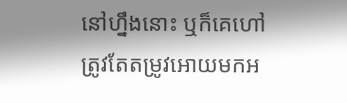នៅហ្នឹងនោះ ឬក៏គេហៅត្រូវតែតម្រូវអោយមកអ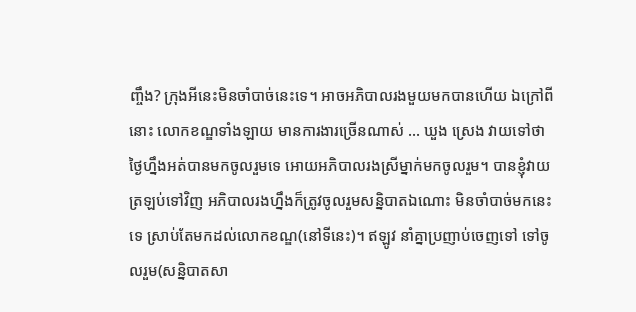ញ្ចឹង? ក្រុងអីនេះមិនចាំបាច់នេះទេ។ អាចអភិបាលរងមួយមកបានហើយ ឯក្រៅពីនោះ លោកខណ្ឌទាំងឡាយ មានការងារច្រើនណាស់ … ឃួង ស្រេង វាយទៅថា ថ្ងៃហ្នឹងអត់បានមកចូលរួមទេ អោយអភិបាលរងស្រីម្នាក់មកចូលរួម។ បានខ្ញុំវាយត្រឡប់ទៅវិញ អភិបាលរងហ្នឹងក៏ត្រូវចូលរួមសន្និបាតឯណោះ មិនចាំបាច់មកនេះទេ ស្រាប់តែមកដល់លោកខណ្ឌ(នៅទីនេះ)។ ឥឡូវ នាំគ្នាប្រញាប់ចេញទៅ ទៅចូលរួម(សន្និបាតសា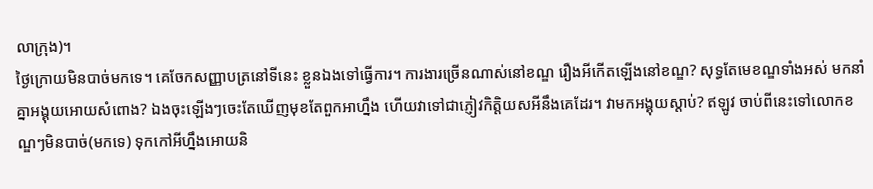លាក្រុង)។
ថ្ងៃក្រោយមិនបាច់មកទេ។ គេចែកសញ្ញាបត្រនៅទីនេះ ខ្លួនឯងទៅធ្វើការ។ ការងារច្រើនណាស់នៅខណ្ឌ រឿងអីកើតឡើងនៅខណ្ឌ? សុទ្ធតែមេខណ្ឌទាំងអស់ មកនាំគ្នាអង្គុយអោយសំពោង? ឯងចុះឡើងៗចេះតែឃើញមុខតែពួកអាហ្នឹង ហើយវាទៅជាភ្ញៀវកិត្តិយសអីនឹងគេដែរ។ វាមកអង្គុយស្តាប់? ឥឡូវ ចាប់ពីនេះទៅលោកខណ្ឌៗមិនបាច់(មកទេ) ទុកកៅអីហ្នឹងអោយនិ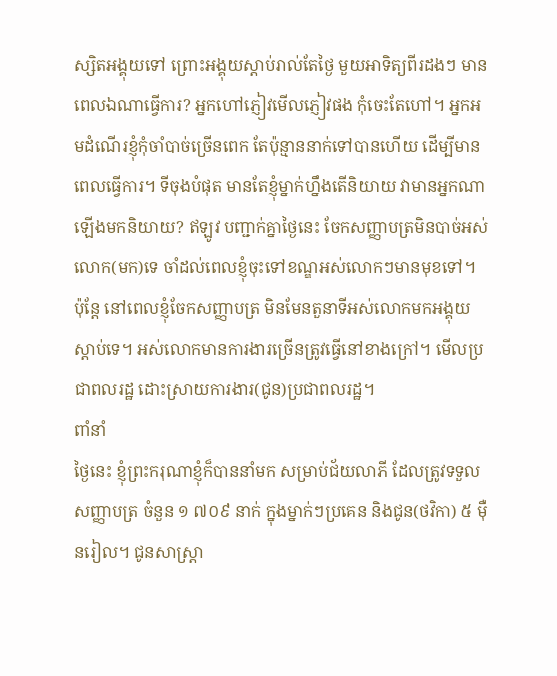ស្សិតអង្គុយទៅ ព្រោះអង្គុយស្តាប់រាល់តែថ្ងៃ មួយអាទិត្យពីរដងៗ មានពេលឯណាធ្វើការ? អ្នកហៅភ្ញៀវមើលភ្ញៀវផង កុំចេះតែហៅ។ អ្នកអមដំណើរខ្ញុំកុំចាំបាច់ច្រើនពេក តែប៉ុន្មាននាក់ទៅបានហើយ ដើម្បីមានពេលធ្វើការ។ ទីចុងបំផុត មានតែខ្ញុំម្នាក់ហ្នឹងតើនិយាយ វាមានអ្នកណាឡើងមកនិយាយ? ឥឡូវ បញ្ជាក់គ្នាថ្ងៃនេះ ចែកសញ្ញាបត្រមិនបាច់អស់លោក(មក)ទេ ចាំដល់ពេលខ្ញុំចុះទៅខណ្ឌអស់លោកៗមានមុខទៅ។ ប៉ុន្តែ នៅពេលខ្ញុំចែកសញ្ញាបត្រ មិនមែនតួនាទីអស់លោកមកអង្គុយស្តាប់ទេ។ អស់លោកមានការងារច្រើនត្រូវធ្វើនៅខាងក្រៅ។ មើលប្រជាពលរដ្ឋ ដោះស្រាយការងារ(ជូន)ប្រជាពលរដ្ឋ។
ពាំនាំ
ថ្ងៃនេះ ខ្ញុំព្រះករុណាខ្ញុំក៏បាននាំមក សម្រាប់ជ័យលាភី ដែលត្រូវទទួលសញ្ញាបត្រ ចំនួន ១ ៧០៩ នាក់ ក្នុងម្នាក់ៗប្រគេន និងជូន(ថវិកា) ៥ ម៉ឺនរៀល។ ជូនសាស្ត្រា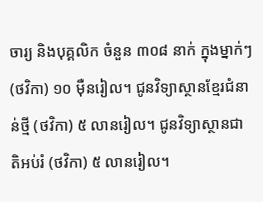ចារ្យ និងបុគ្គលិក ចំនួន ៣០៨ នាក់ ក្នុងម្នាក់ៗ(ថវិកា) ១០ ម៉ឺនរៀល។ ជូនវិទ្យាស្ថានខ្មែរជំនាន់ថ្មី (ថវិកា) ៥ លានរៀល។ ជូនវិទ្យាស្ថានជាតិអប់រំ (ថវិកា) ៥ លានរៀល។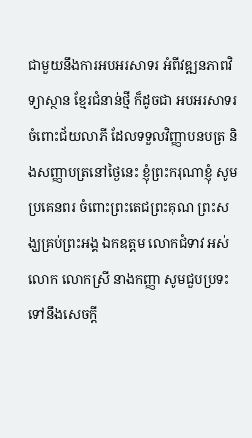ជាមួយនឹងការអបអរសាទរ អំពីវឌ្ឍនភាពវិទ្យាស្ថាន ខ្មែរជំនាន់ថ្មី ក៏ដូចជា អបអរសាទរ ចំពោះជ័យលាភី ដែលទទួលវិញ្ញាបនបត្រ និងសញ្ញាបត្រនៅថ្ងៃនេះ ខ្ញុំព្រះករុណាខ្ញុំ សូមប្រគេនពរ ចំពោះព្រះតេជព្រះគុណ ព្រះសង្ឃគ្រប់ព្រះអង្គ ឯកឧត្តម លោកជំទាវ អស់លោក លោកស្រី នាងកញ្ញា សូមជួបប្រទះទៅនឹងសេចក្តី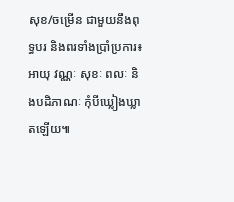សុខ/ចម្រើន ជាមួយនឹងពុទ្ធបរ និងពរទាំងប្រាំប្រការ៖ អាយុ វណ្ណៈ សុខៈ ពលៈ និងបដិភាណៈ កុំបីឃ្លៀងឃ្លាតឡើយ៕